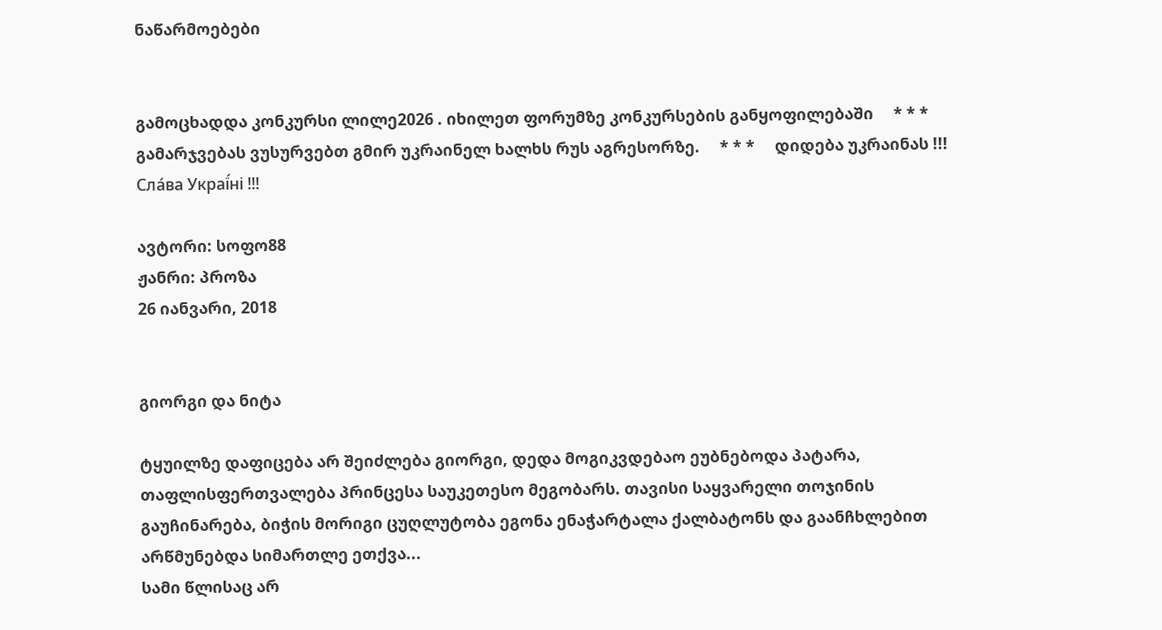ნაწარმოებები


გამოცხადდა კონკურსი ლილე2026 . იხილეთ ფორუმზე კონკურსების განყოფილებაში     * * *     გამარჯვებას ვუსურვებთ გმირ უკრაინელ ხალხს რუს აგრესორზე.     * * *     დიდება უკრაინას !!! Сла́ва Украї́ні !!!

ავტორი: სოფო88
ჟანრი: პროზა
26 იანვარი, 2018


გიორგი და ნიტა

ტყუილზე დაფიცება არ შეიძლება გიორგი, დედა მოგიკვდებაო ეუბნებოდა პატარა, თაფლისფერთვალება პრინცესა საუკეთესო მეგობარს. თავისი საყვარელი თოჯინის გაუჩინარება, ბიჭის მორიგი ცუღლუტობა ეგონა ენაჭარტალა ქალბატონს და გაანჩხლებით არწმუნებდა სიმართლე ეთქვა...
სამი წლისაც არ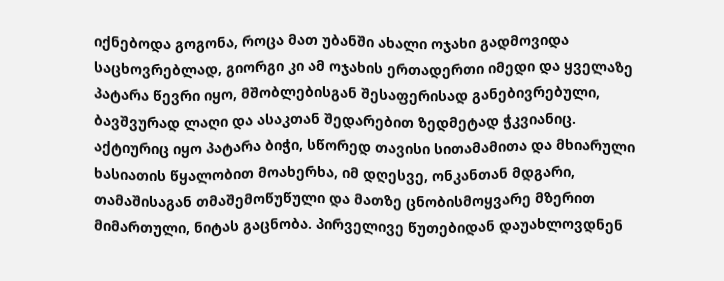იქნებოდა გოგონა, როცა მათ უბანში ახალი ოჯახი გადმოვიდა საცხოვრებლად, გიორგი კი ამ ოჯახის ერთადერთი იმედი და ყველაზე პატარა წევრი იყო, მშობლებისგან შესაფერისად განებივრებული, ბავშვურად ლაღი და ასაკთან შედარებით ზედმეტად ჭკვიანიც.
აქტიურიც იყო პატარა ბიჭი, სწორედ თავისი სითამამითა და მხიარული ხასიათის წყალობით მოახერხა, იმ დღესვე, ონკანთან მდგარი, თამაშისაგან თმაშემოწუწული და მათზე ცნობისმოყვარე მზერით მიმართული, ნიტას გაცნობა. პირველივე წუთებიდან დაუახლოვდნენ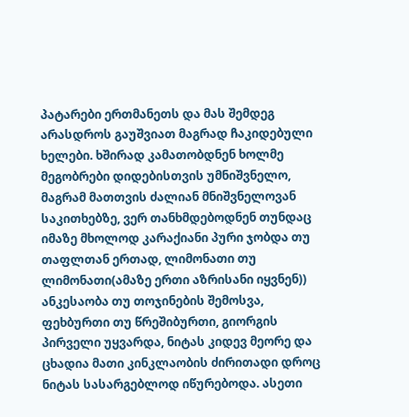პატარები ერთმანეთს და მას შემდეგ არასდროს გაუშვიათ მაგრად ჩაკიდებული ხელები. ხშირად კამათობდნენ ხოლმე მეგობრები დიდებისთვის უმნიშვნელო, მაგრამ მათთვის ძალიან მნიშვნელოვან საკითხებზე, ვერ თანხმდებოდნენ თუნდაც იმაზე მხოლოდ კარაქიანი პური ჯობდა თუ თაფლთან ერთად, ლიმონათი თუ ლიმონათი(ამაზე ერთი აზრისანი იყვნენ)) ანკესაობა თუ თოჯინების შემოსვა, ფეხბურთი თუ წრეშიბურთი, გიორგის პირველი უყვარდა, ნიტას კიდევ მეორე და ცხადია მათი კინკლაობის ძირითადი დროც  ნიტას სასარგებლოდ იწურებოდა. ასეთი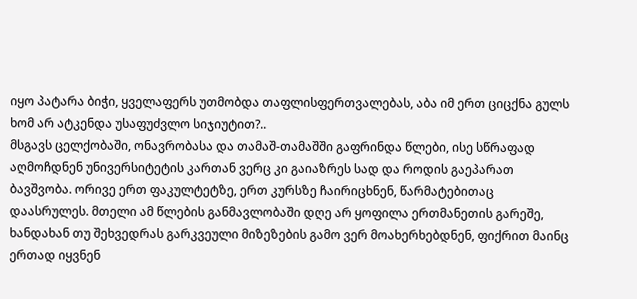იყო პატარა ბიჭი, ყველაფერს უთმობდა თაფლისფერთვალებას, აბა იმ ერთ ციცქნა გულს ხომ არ ატკენდა უსაფუძვლო სიჯიუტით?..
მსგავს ცელქობაში, ონავრობასა და თამაშ-თამაშში გაფრინდა წლები, ისე სწრაფად აღმოჩდნენ უნივერსიტეტის კართან ვერც კი გაიაზრეს სად და როდის გაეპარათ ბავშვობა. ორივე ერთ ფაკულტეტზე, ერთ კურსზე ჩაირიცხნენ, წარმატებითაც დაასრულეს. მთელი ამ წლების განმავლობაში დღე არ ყოფილა ერთმანეთის გარეშე, ხანდახან თუ შეხვედრას გარკვეული მიზეზების გამო ვერ მოახერხებდნენ, ფიქრით მაინც ერთად იყვნენ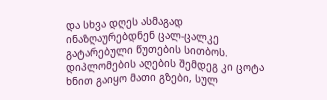და სხვა დღეს ასმაგად ინაზღაურებდნენ ცალ-ცალკე გატარებული წუთების სითბოს. დიპლომების აღების შემდეგ კი ცოტა ხნით გაიყო მათი გზები, სულ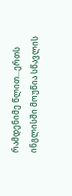რამდენიმე წლით...ერთს ინგლისში მოუწია სწავლის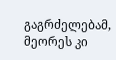გაგრძელებამ, მეორეს კი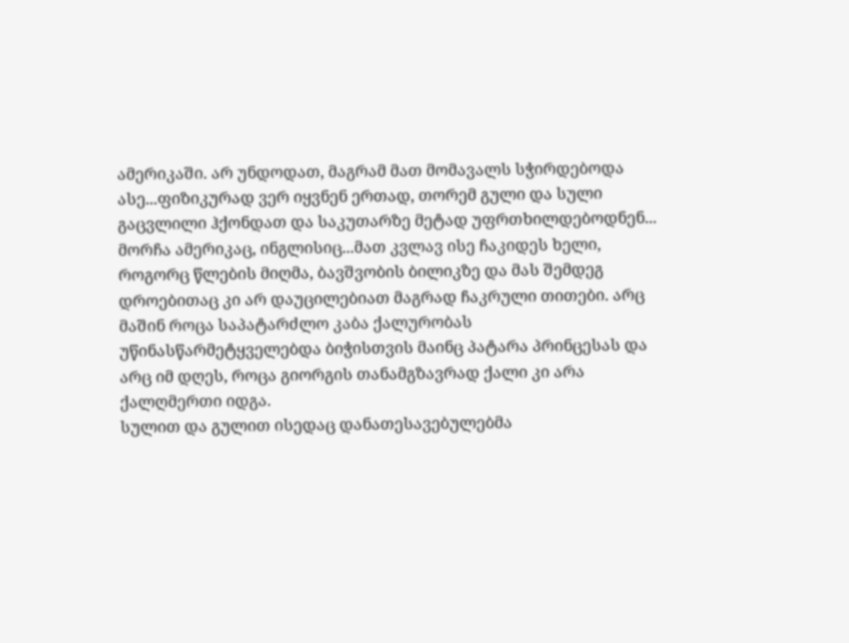ამერიკაში. არ უნდოდათ, მაგრამ მათ მომავალს სჭირდებოდა ასე...ფიზიკურად ვერ იყვნენ ერთად, თორემ გული და სული გაცვლილი ჰქონდათ და საკუთარზე მეტად უფრთხილდებოდნენ...
მორჩა ამერიკაც, ინგლისიც...მათ კვლავ ისე ჩაკიდეს ხელი, როგორც წლების მიღმა, ბავშვობის ბილიკზე და მას შემდეგ დროებითაც კი არ დაუცილებიათ მაგრად ჩაკრული თითები. არც მაშინ როცა საპატარძლო კაბა ქალურობას უწინასწარმეტყველებდა ბიჭისთვის მაინც პატარა პრინცესას და არც იმ დღეს, როცა გიორგის თანამგზავრად ქალი კი არა ქალღმერთი იდგა.
სულით და გულით ისედაც დანათესავებულებმა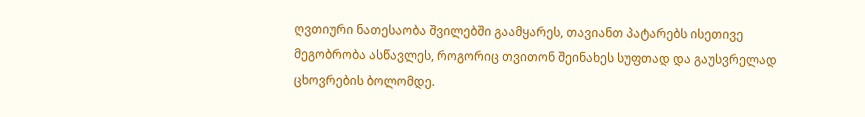ღვთიური ნათესაობა შვილებში გაამყარეს, თავიანთ პატარებს ისეთივე მეგობრობა ასწავლეს, როგორიც თვითონ შეინახეს სუფთად და გაუსვრელად ცხოვრების ბოლომდე.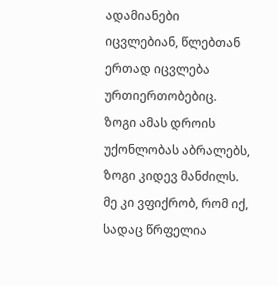ადამიანები იცვლებიან, წლებთან ერთად იცვლება ურთიერთობებიც. ზოგი ამას დროის უქონლობას აბრალებს, ზოგი კიდევ მანძილს. მე კი ვფიქრობ, რომ იქ, სადაც წრფელია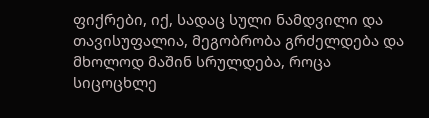ფიქრები, იქ, სადაც სული ნამდვილი და თავისუფალია, მეგობრობა გრძელდება და მხოლოდ მაშინ სრულდება, როცა სიცოცხლე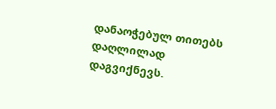დანაოჭებულ თითებს დაღლილად დაგვიქნევს.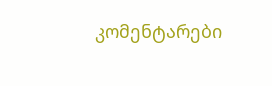კომენტარები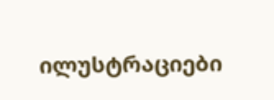ილუსტრაციები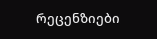რეცენზიები